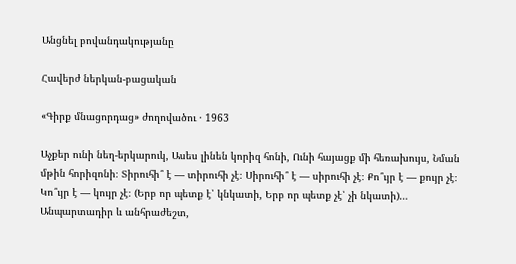Անցնել բովանդակությանը

Հավերժ ներկան-բացական

«Գիրք մնացորդաց» ժողովածու · 1963

Աչքեր ունի նեղ-երկարուկ, Ասես լինեն կորիզ հոնի, Ունի հայացք մի հեռախույս, Նման մթին հորիզոնի։ Տիրուհի՞ է — տիրուհի չէ։ Սիրուհի՞ է — սիրուհի չէ։ Քո՞ւյր է — քույր չէ։ Կո՞ւյր է — կույր չէ։ (Երբ որ պետք է՝ կնկատի, Երբ որ պետք չէ՝ չի նկատի)… Անպարտադիր և անհրաժեշտ,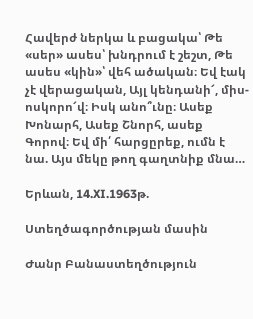Հավերժ ներկա և բացակա՝ Թե «սեր» ասես՝ խնդրում է շեշտ, Թե ասես «կին»՝ վեհ ածական։ Եվ էակ չէ վերացական, Այլ կենդանի՜, միս-ոսկորո՜վ։ Իսկ անո՞ւնը։ Ասեք Խոնարհ, Ասեք Շնորհ, ասեք Գորով։ Եվ մի՛ հարցըրեք, ումն է նա. Այս մեկը թող գաղտնիք մնա…

Երևան, 14.XI.1963թ.

Ստեղծագործության մասին

Ժանր Բանաստեղծություն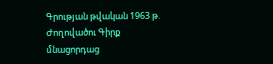Գրության թվական 1963 թ.
Ժողովածու Գիրք մնացորդաց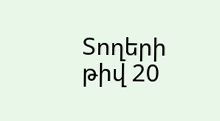Տողերի թիվ 20